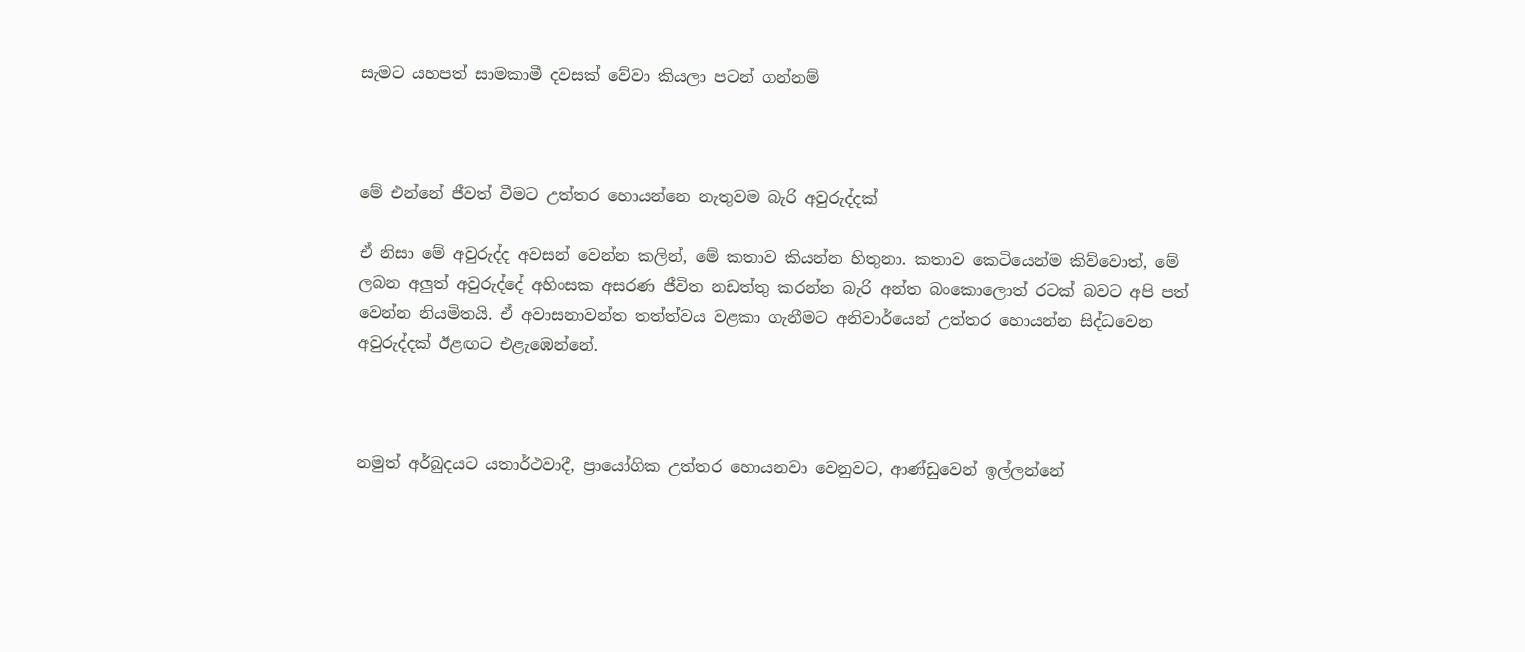සැමට යහපත් සාමකාමී දවසක් වේවා කියලා පටන් ගන්නම්



මේ එන්නේ ජීවත් වීමට උත්තර හොයන්නෙ නැතුවම බැරි අවුරුද්දක්

ඒ නිසා මේ අවුරුද්ද අවසන් වෙන්න කලින්, මේ කතාව කියන්න හිතුනා. කතාව කෙටියෙන්ම කිව්වොත්, මේ ලබන අලුත් අවුරුද්දේ අහිංසක අසරණ ජීවිත නඩත්තු කරන්න බැරි අන්ත බංකොලොත් රටක් බවට අපි පත් වෙන්න නියමිතයි. ඒ අවාසනාවන්ත තත්ත්වය වළකා ගැනීමට අනිවාර්යෙන් උත්තර හොයන්න සිද්ධවෙන අවුරුද්දක් ඊළඟට එළැඹෙන්නේ.



නමුත් අර්බුදයට යතාර්ථවාදී, ප්‍රායෝගික උත්තර හොයනවා වෙනුවට, ආණ්ඩුවෙන් ඉල්ලන්නේ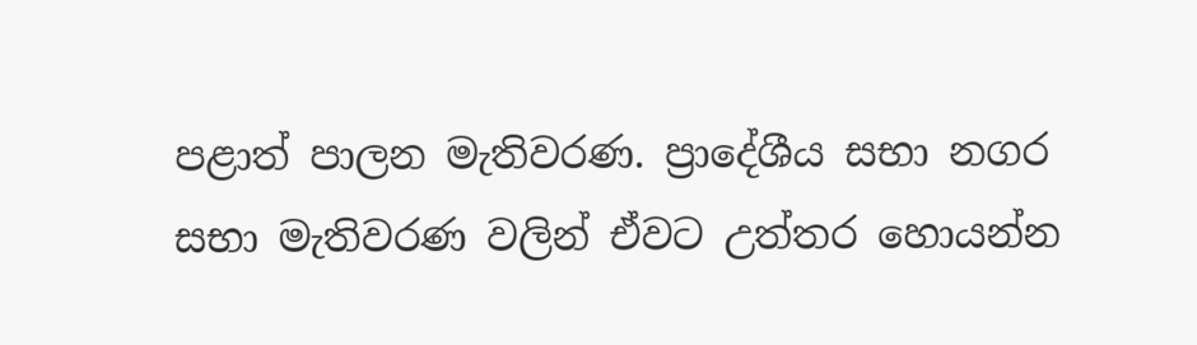පළාත් පාලන මැතිවරණ. ප්‍රාදේශීය සභා නගර සභා මැතිවරණ වලින් ඒවට උත්තර හොයන්න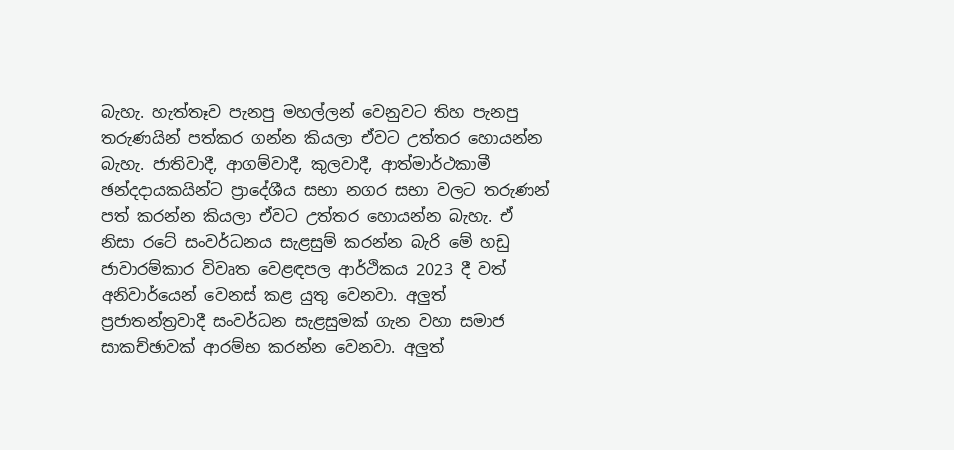බැහැ. හැත්තෑව පැනපු මහල්ලන් වෙනුවට තිහ පැනපු තරුණයින් පත්කර ගන්න කියලා ඒවට උත්තර හොයන්න බැහැ. ජාතිවාදී, ආගම්වාදී, කුලවාදී, ආත්මාර්ථකාමී ඡන්දදායකයින්ට ප්‍රාදේශීය සභා නගර සභා වලට තරුණන් පත් කරන්න කියලා ඒවට උත්තර හොයන්න බැහැ. ඒ නිසා රටේ සංවර්ධනය සැළසුම් කරන්න බැරි මේ හඩු ජාවාරම්කාර විවෘත වෙළඳපල ආර්ථිකය 2023 දී වත් අනිවාර්යෙන් වෙනස් කළ යුතු වෙනවා. අලුත් ප්‍රජාතන්ත්‍රවාදී සංවර්ධන සැළසුමක් ගැන වහා සමාජ සාකච්ඡාවක් ආරම්භ කරන්න වෙනවා. අලුත්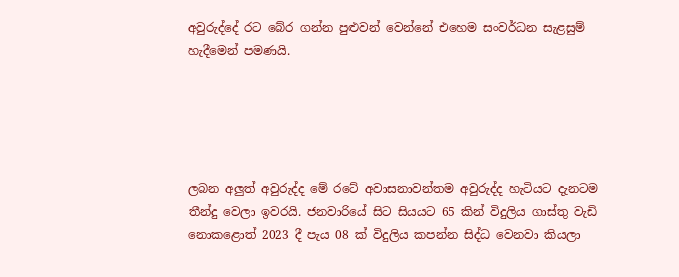අවුරුද්දේ රට බේර ගන්න පුළුවන් වෙන්නේ එහෙම සංවර්ධන සැළසුම් හැදීමෙන් පමණයි.





ලබන අලුත් අවුරුද්ද මේ රටේ අවාසනාවන්තම අවුරුද්ද හැටියට දැනටම තීන්දු වෙලා ඉවරයි. ජනවාරියේ සිට සියයට 65 කින් විදුලිය ගාස්තු වැඩි නොකළොත් 2023 දී පැය 08 ක් විදුලිය කපන්න සිද්ධ වෙනවා කියලා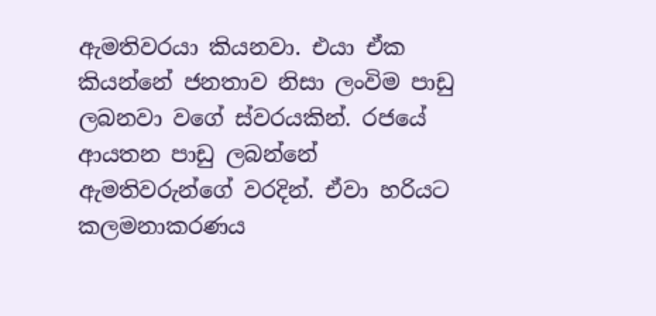ඇමතිවරයා කියනවා. එයා ඒක කියන්නේ ජනතාව නිසා ලංවිම පාඩු ලබනවා වගේ ස්වරයකින්. රජයේ ආයතන පාඩු ලබන්නේ ඇමතිවරුන්ගේ වරදින්. ඒවා හරියට කලමනාකරණය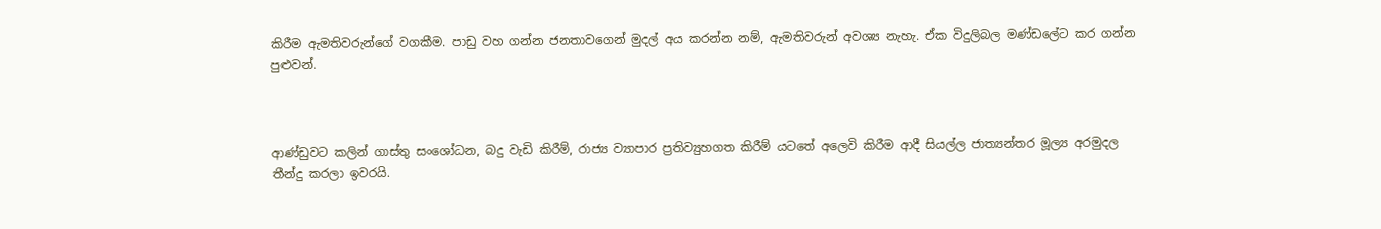කිරීම ඇමතිවරුන්ගේ වගකීම. පාඩු වහ ගන්න ජනතාවගෙන් මුදල් අය කරන්න නම්, ඇමතිවරුන් අවශ්‍ය නැහැ. ඒක විදුලිබල මණ්ඩලේට කර ගන්න පුළුවන්.



ආණ්ඩුවට කලින් ගාස්තු සංශෝධන, බදු වැඩි කිරීම්, රාජ්‍ය ව්‍යාපාර ප්‍රතිව්‍යුහගත කිරීම් යටතේ අලෙවි කිරීම ආදී සියල්ල ජාත්‍යන්තර මූල්‍ය අරමුදල තීන්දු කරලා ඉවරයි.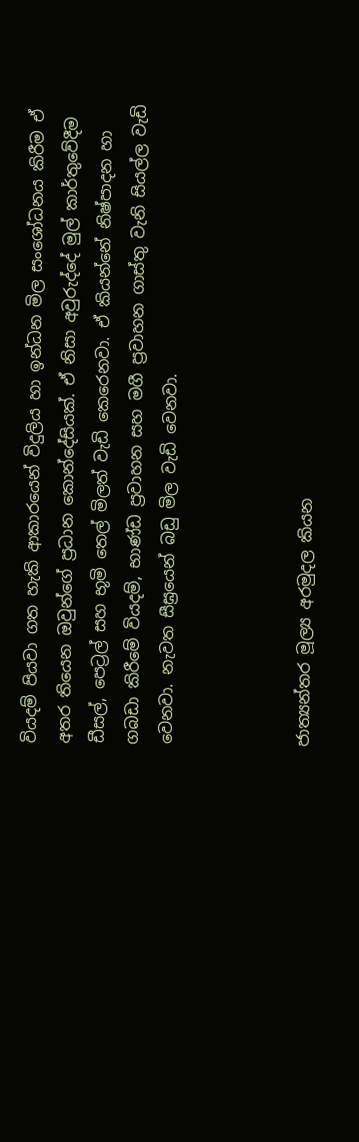වියදම් පියවා ගත හැකි ආකාරයෙන් විදුලිය හා ඉන්ධන මිල සංශෝධනය කිරීම ඒ අතර තියෙන ඔවුන්ගේ ප්‍රධාන කොන්දේසියක්. ඒ නිසා අවුරුද්දේ මුල් කාර්තුවේදීම ඩීසල්, පෙට්‍රල් සහ භූමි තෙල් මිලත් වැඩි කෙරෙනවා. ඒ කියන්නේ නිෂ්පාදන හා ගබඩා කිරීමේ වියදම්, භාණ්ඩ ප්‍රවාහන සහ මගී ප්‍රවාහන ගාස්තු වැනි සියල්ල වැඩි වෙනවා. නැවත සීඝ්‍රයෙන් බඩු මිල වැඩි වෙනවා.



ජාත්‍යන්තර මූල්‍ය අරමුදල කියන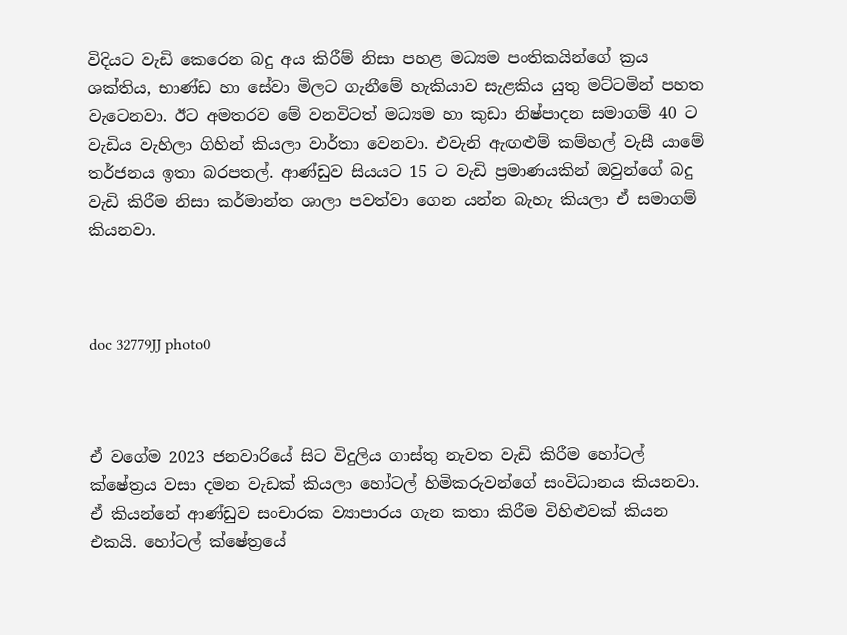විදියට වැඩි කෙරෙන බදු අය කිරීම් නිසා පහළ මධ්‍යම පංතිකයින්ගේ ක්‍රය ශක්තිය, භාණ්ඩ හා සේවා මිලට ගැනීමේ හැකියාව සැළකිය යුතු මට්ටමින් පහත වැටෙනවා. ඊට අමතරව මේ වනවිටත් මධ්‍යම හා කුඩා නිෂ්පාදන සමාගම් 40 ට වැඩිය වැහිලා ගිහින් කියලා වාර්තා වෙනවා. එවැනි ඇඟළුම් කම්හල් වැසී යාමේ තර්ජනය ඉතා බරපතල්. ආණ්ඩුව සියයට 15 ට වැඩි ප්‍රමාණයකින් ඔවුන්ගේ බදු වැඩි කිරීම නිසා කර්මාන්ත ශාලා පවත්වා ගෙන යන්න බැහැ කියලා ඒ සමාගම් කියනවා.



doc 32779JJ photo0



ඒ වගේම 2023 ජනවාරියේ සිට විදුලිය ගාස්තු නැවත වැඩි කිරීම හෝටල් ක්ෂේත්‍රය වසා දමන වැඩක් කියලා හෝටල් හිමිකරුවන්ගේ සංවිධානය කියනවා. ඒ කියන්නේ ආණ්ඩුව සංචාරක ව්‍යාපාරය ගැන කතා කිරීම විහිළුවක් කියන එකයි. හෝටල් ක්ෂේත්‍රයේ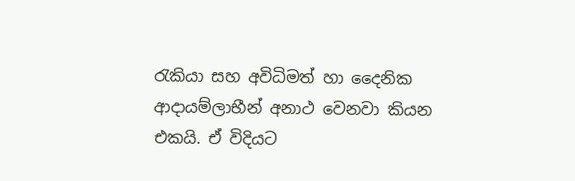රැකියා සහ අවිධිමත් හා දෛනික ආදායම්ලාභීන් අනාථ වෙනවා කියන එකයි. ඒ විදියට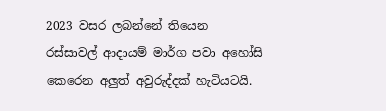2023 වසර ලබන්නේ තියෙන රස්සාවල් ආදායම් මාර්ග පවා අහෝසි කෙරෙන අලුත් අවුරුද්දක් හැටියටයි.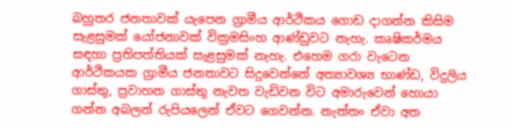බහුතර ජනතාවක් යැපෙන ග්‍රාමීය ආර්ථිකය ගොඩ දාගන්න කිසිම සැළසුමක් යෝජනාවක් වික්‍රමසිංහ ආණ්ඩුවට නැහැ. කෘෂිකර්මය සඳහා ප්‍රතිපත්තියක් සැළසුමක් නැහැ. එහෙම ගරා වැටෙන ආර්ථිකයක ග්‍රාමීය ජනතාවට සිදුවෙන්නේ අත්‍යාවශ්‍ය භාණ්ඩ, විදුලිය ගාස්තු, ප්‍රවාහන ගාස්තු නැවත වැඩිවන විට අමාරුවෙන් හොයා ගන්න අබලන් රුපියලෙන් ඒවට ගෙවන්න. නැත්තං ඒවා අත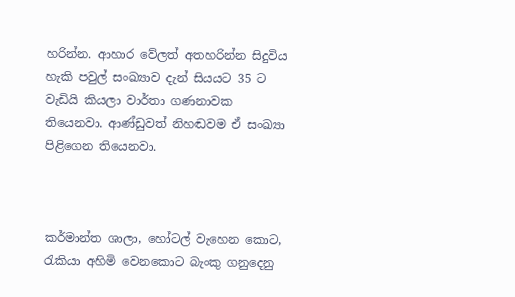හරින්න. ආහාර වේලත් අතහරින්න සිදුවිය හැකි පවුල් සංඛ්‍යාව දැන් සියයට 35 ට වැඩියි කියලා වාර්තා ගණනාවක තියෙනවා. ආණ්ඩුවත් නිහඬවම ඒ සංඛ්‍යා පිළිගෙන තියෙනවා.



කර්මාන්ත ශාලා, හෝටල් වැහෙන කොට, රැකියා අහිමි වෙනකොට බැංකු ගනුදෙනු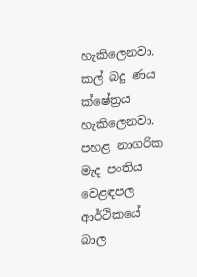හැකිලෙනවා. කල් බදු ණය ක්ෂේත්‍රය හැකිලෙනවා. පහළ නාගරික මැද පංතිය වෙළඳපල ආර්ථිකයේ බාල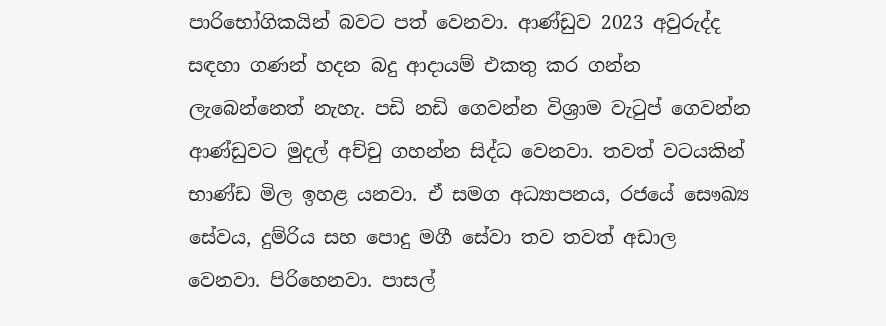පාරිභෝගිකයින් බවට පත් වෙනවා. ආණ්ඩුව 2023 අවුරුද්ද සඳහා ගණන් හදන බදු ආදායම් එකතු කර ගන්න ලැබෙන්නෙත් නැහැ. පඩි නඩි ගෙවන්න විශ්‍රාම වැටුප් ගෙවන්න ආණ්ඩුවට මුදල් අච්චු ගහන්න සිද්ධ වෙනවා. තවත් වටයකින් භාණ්ඩ මිල ඉහළ යනවා. ඒ සමග අධ්‍යාපනය, රජයේ සෞඛ්‍ය සේවය, දුම්රිය සහ පොදු මගී සේවා තව තවත් අඩාල වෙනවා. පිරිහෙනවා. පාසල්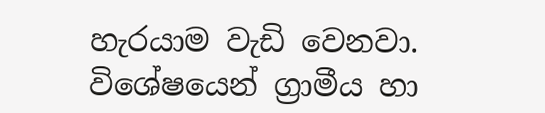හැරයාම වැඩි වෙනවා. විශේෂයෙන් ග්‍රාමීය හා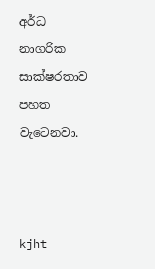අර්ධ නාගරික සාක්ෂරතාව පහත වැටෙනවා.



kjht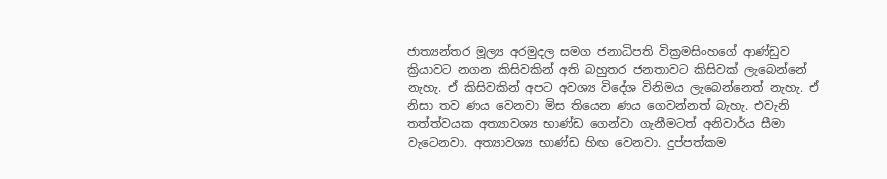ජාත්‍යන්තර මූල්‍ය අරමුදල සමග ජනාධිපති වික්‍රමසිංහගේ ආණ්ඩුව ක්‍රියාවට නගන කිසිවකින් අති බහුතර ජනතාවට කිසිවක් ලැබෙන්නේ නැහැ. ඒ කිසිවකින් අපට අවශ්‍ය විදේශ විනිමය ලැබෙන්නෙත් නැහැ. ඒ නිසා තව ණය වෙනවා මිස තියෙන ණය ගෙවන්නත් බැහැ. එවැනි තත්ත්වයක අත්‍යාවශ්‍ය භාණ්ඩ ගෙන්වා ගැනීමටත් අනිවාර්ය සීමා වැටෙනවා. අත්‍යාවශ්‍ය භාණ්ඩ හිඟ වෙනවා. දුප්පත්කම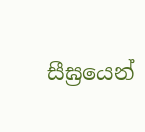සීඝ්‍රයෙන්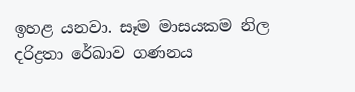ඉහළ යනවා. සෑම මාසයකම නිල දරිද්‍රතා රේඛාව ගණනය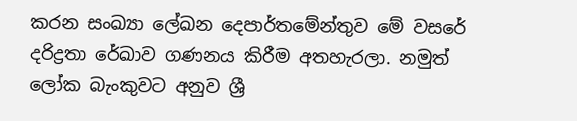කරන සංඛ්‍යා ලේඛන දෙපාර්තමේන්තුව මේ වසරේ දරිද්‍රතා රේඛාව ගණනය කිරීම අතහැරලා. නමුත් ලෝක බැංකුවට අනුව ශ්‍රී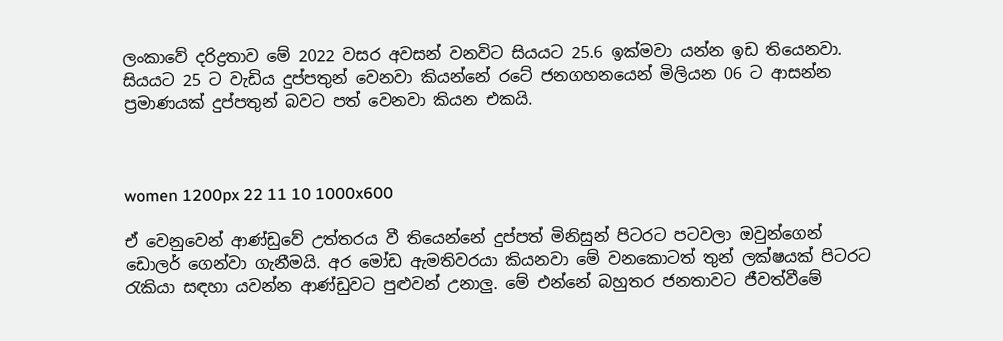ලංකාවේ දරිද්‍රතාව මේ 2022 වසර අවසන් වනවිට සියයට 25.6 ඉක්මවා යන්න ඉඩ තියෙනවා. සියයට 25 ට වැඩිය දුප්පතුන් වෙනවා කියන්නේ රටේ ජනගහනයෙන් මිලියන 06 ට ආසන්න ප්‍රමාණයක් දුප්පතුන් බවට පත් වෙනවා කියන එකයි.



women 1200px 22 11 10 1000x600

ඒ වෙනුවෙන් ආණ්ඩුවේ උත්තරය වී තියෙන්නේ දුප්පත් මිනිසුන් පිටරට පටවලා ඔවුන්ගෙන් ඩොලර් ගෙන්වා ගැනීමයි. අර මෝඩ ඇමතිවරයා කියනවා මේ වනකොටත් තුන් ලක්ෂයක් පිටරට රැකියා සඳහා යවන්න ආණ්ඩුවට පුළුවන් උනාලු. මේ එන්නේ බහුතර ජනතාවට ජීවත්වීමේ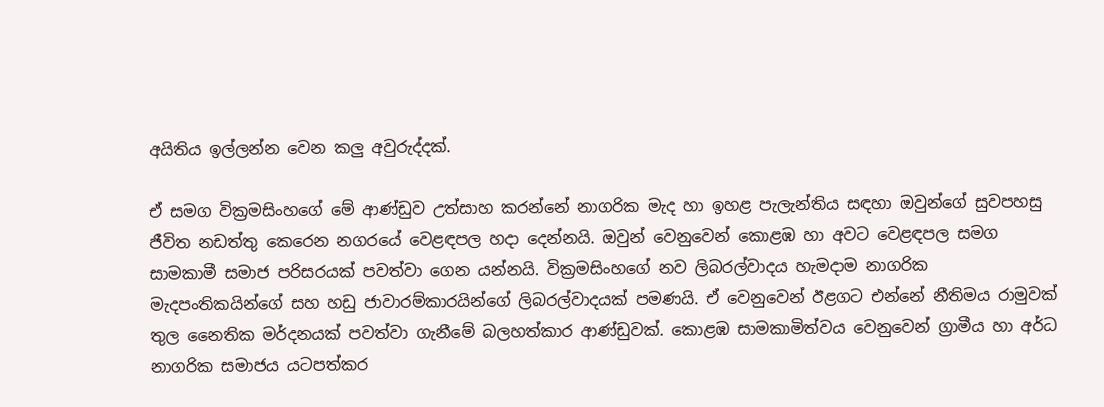අයිතිය ඉල්ලන්න වෙන කලු අවුරුද්දක්.

ඒ සමග වික්‍රමසිංහගේ මේ ආණ්ඩුව උත්සාහ කරන්නේ නාගරික මැද හා ඉහළ පැලැන්තිය සඳහා ඔවුන්ගේ සුවපහසු ජීවිත නඩත්තු කෙරෙන නගරයේ වෙළඳපල හදා දෙන්නයි. ඔවුන් වෙනුවෙන් කොළඹ හා අවට වෙළඳපල සමග සාමකාමී සමාජ පරිසරයක් පවත්වා ගෙන යන්නයි. වික්‍රමසිංහගේ නව ලිබරල්වාදය හැමදාම නාගරික මැදපංතිකයින්ගේ සහ හඩු ජාවාරම්කාරයින්ගේ ලිබරල්වාදයක් පමණයි. ඒ වෙනුවෙන් ඊළගට එන්නේ නීතිමය රාමුවක් තුල නෛතික මර්දනයක් පවත්වා ගැනීමේ බලහත්කාර ආණ්ඩුවක්. කොළඹ සාමකාමිත්වය වෙනුවෙන් ග්‍රාමීය හා අර්ධ නාගරික සමාජය යටපත්කර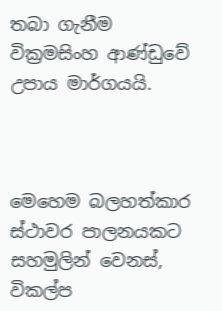තබා ගැනීම වික්‍රමසිංහ ආණ්ඩුවේ උපාය මාර්ගයයි.



මෙහෙම බලහත්කාර ස්ථාවර පාලනයකට සහමුලින් වෙනස්, විකල්ප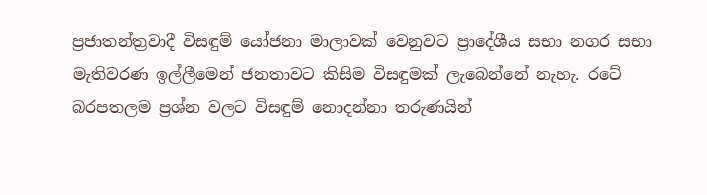ප්‍රජාතන්ත්‍රවාදී විසඳුම් යෝජනා මාලාවක් වෙනුවට ප්‍රාදේශීය සභා නගර සභා මැතිවරණ ඉල්ලීමෙන් ජනතාවට කිසිම විසඳුමක් ලැබෙන්නේ නැහැ. රටේ බරපතලම ප්‍රශ්න වලට විසඳුම් නොදන්නා තරුණයින්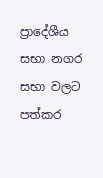ප්‍රාදේශීය සභා නගර සභා වලට පත්කර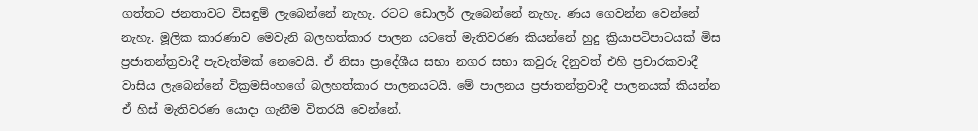ගත්තට ජනතාවට විසඳුම් ලැබෙන්නේ නැහැ. රටට ඩොලර් ලැබෙන්නේ නැහැ. ණය ගෙවන්න වෙන්නේ නැහැ. මූලික කාරණාව මෙවැනි බලහත්කාර පාලන යටතේ මැතිවරණ කියන්නේ හුදු ක්‍රියාපටිපාටයක් මිස ප්‍රජාතන්ත්‍රවාදී පැවැත්මක් නෙවෙයි. ඒ නිසා ප්‍රාදේශීය සභා නගර සභා කවුරු දිනුවත් එහි ප්‍රචාරකවාදී වාසිය ලැබෙන්නේ වික්‍රමසිංහගේ බලහත්කාර පාලනයටයි. මේ පාලනය ප්‍රජාතන්ත්‍රවාදී පාලනයක් කියන්න ඒ හිස් මැතිවරණ යොදා ගැනීම විතරයි වෙන්නේ.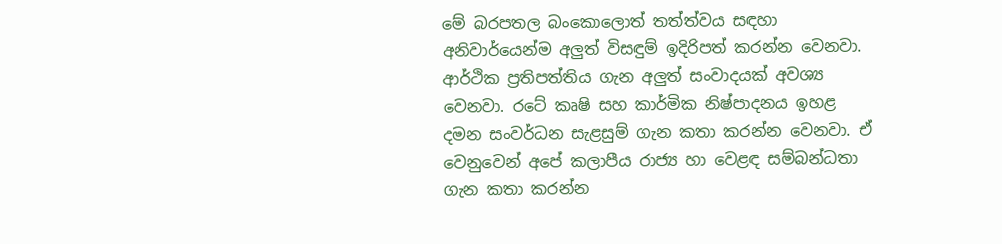මේ බරපතල බංකොලොත් තත්ත්වය සඳහා අනිවාර්යෙන්ම අලුත් විසඳුම් ඉදිරිපත් කරන්න වෙනවා. ආර්ථික ප්‍රතිපත්තිය ගැන අලුත් සංවාදයක් අවශ්‍ය වෙනවා. රටේ කෘෂි සහ කාර්මික නිෂ්පාදනය ඉහළ දමන සංවර්ධන සැළසුම් ගැන කතා කරන්න වෙනවා. ඒ වෙනුවෙන් අපේ කලාපීය රාජ්‍ය හා වෙළඳ සම්බන්ධතා ගැන කතා කරන්න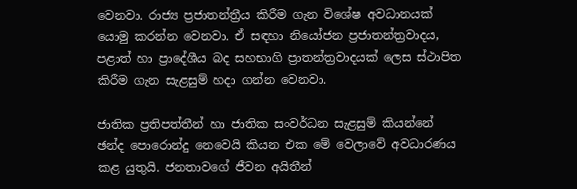වෙනවා. රාජ්‍ය ප්‍රජාතන්ත්‍රීය කිරීම ගැන විශේෂ අවධානයක් යොමු කරන්න වෙනවා. ඒ සඳහා නියෝජන ප්‍රජාතන්ත්‍රවාදය, පළාත් හා ප්‍රාදේශීය බද සහභාගි ප්‍රාතන්ත්‍රවාදයක් ලෙස ස්ථාපිත කිරීම ගැන සැළසුම් හදා ගන්න වෙනවා.

ජාතික ප්‍රතිපත්තීන් හා ජාතික සංවර්ධන සැළසුම් කියන්නේ ඡන්ද පොරොන්දු නෙවෙයි කියන එක මේ වෙලාවේ අවධාරණය කළ යුතුයි. ජනතාවගේ ජීවන අයිතීන්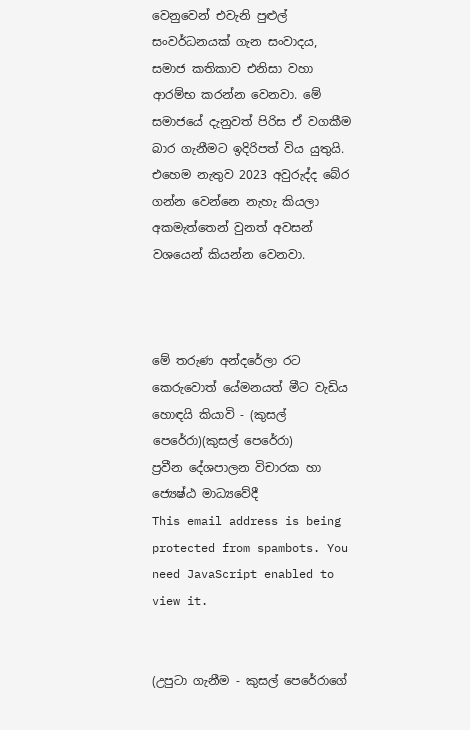වෙනුවෙන් එවැනි පුළුල් සංවර්ධනයක් ගැන සංවාදය, සමාජ කතිකාව එනිසා වහා ආරම්භ කරන්න වෙනවා. මේ සමාජයේ දැනුවත් පිරිස ඒ වගකීම බාර ගැනීමට ඉදිරිපත් විය යුතුයි. එහෙම නැතුව 2023 අවුරුද්ද බේර ගන්න වෙන්නෙ නැහැ කියලා අකමැත්තෙන් වුනත් අවසන් වශයෙන් කියන්න වෙනවා.



මේ තරුණ අන්දරේලා රට කෙරුවොත් යේමනයත් මීට වැඩිය හොඳයි කියාවි - (කුසල් පෙරේරා)(කුසල් පෙරේරා)
ප්‍රවීන දේශපාලන විචාරක හා ජ්‍යෙෂ්ඨ මාධ්‍යවේදී
This email address is being protected from spambots. You need JavaScript enabled to view it.


(උපුටා ගැනීම - කුසල් පෙරේරාගේ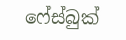ෆේස්බුක්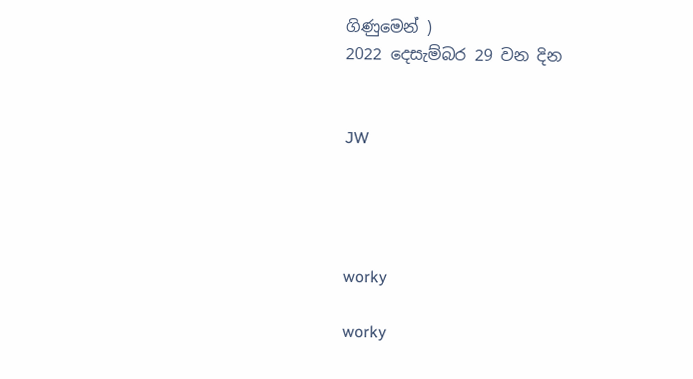ගිණුමෙන් )
2022 දෙසැම්බර 29 වන දින


JW




worky

worky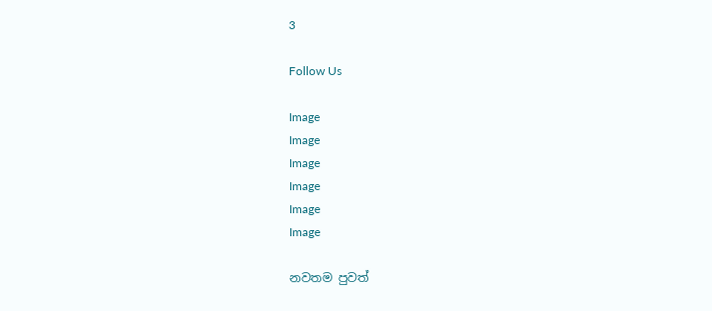3

Follow Us

Image
Image
Image
Image
Image
Image

නවතම පුවත්